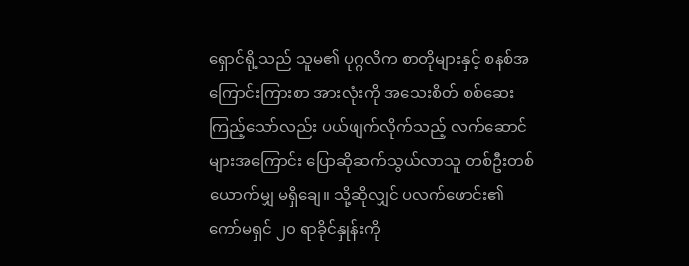ရှောင်ရို့သည် သူမ၏ ပုဂ္ဂလိက စာတိုများနှင့် စနစ်အကြောင်းကြားစာ အားလုံးကို အသေးစိတ် စစ်ဆေးကြည့်သော်လည်း ပယ်ဖျက်လိုက်သည့် လက်ဆောင်များအကြောင်း ပြောဆိုဆက်သွယ်လာသူ တစ်ဦးတစ်ယောက်မျှ မရှိချေ။ သို့ဆိုလျှင် ပလက်ဖောင်း၏ ကော်မရှင် ၂၀ ရာခိုင်နှုန်းကို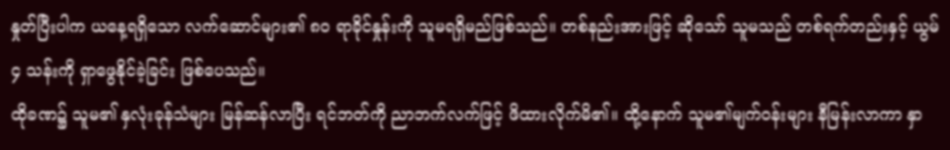နှုတ်ပြီးပါက ယနေ့ရရှိသော လက်ဆောင်များ၏ ၈၀ ရာခိုင်နှုန်းကို သူမရရှိမည်ဖြစ်သည်။ တစ်နည်းအားဖြင့် ဆိုသော် သူမသည် တစ်ရက်တည်းနှင့် ယွမ် ၄ သန်းကို ရှာဖွေနိုင်ခဲ့ခြင်း ဖြစ်ပေသည်။
ထိုခဏ၌ သူမ၏ နှလုံးခုန်သံများ မြန်ဆန်လာပြီး ရင်ဘတ်ကို ညာဘက်လက်ဖြင့် ဖိထားလိုက်မိ၏။ ထို့နောက် သူမ၏မျက်ဝန်းများ နီမြန်းလာကာ နှာ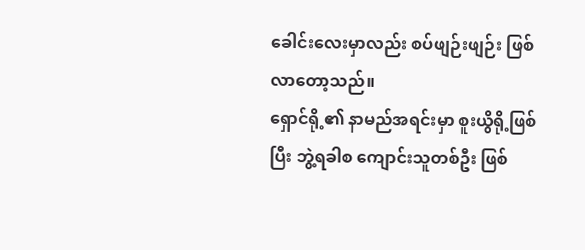ခေါင်းလေးမှာလည်း စပ်ဖျဉ်းဖျဉ်း ဖြစ်လာတော့သည်။
ရှောင်ရို့၏ နာမည်အရင်းမှာ စူးယွိရို့ဖြစ်ပြီး ဘွဲ့ရခါစ ကျောင်းသူတစ်ဦး ဖြစ်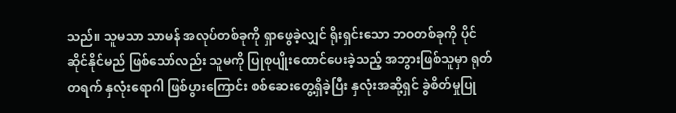သည်။ သူမသာ သာမန် အလုပ်တစ်ခုကို ရှာဖွေခဲ့လျှင် ရိုးရှင်းသော ဘဝတစ်ခုကို ပိုင်ဆိုင်နိုင်မည် ဖြစ်သော်လည်း သူမကို ပြုစုပျိုးထောင်ပေးခဲ့သည့် အဘွားဖြစ်သူမှာ ရုတ်တရက် နှလုံးရောဂါ ဖြစ်ပွားကြောင်း စစ်ဆေးတွေ့ရှိခဲ့ပြီး နှလုံးအဆို့ရှင် ခွဲစိတ်မှုပြု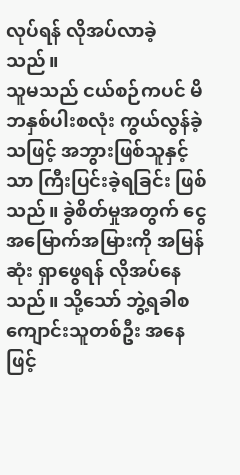လုပ်ရန် လိုအပ်လာခဲ့သည်။
သူမသည် ငယ်စဉ်ကပင် မိဘနှစ်ပါးစလုံး ကွယ်လွန်ခဲ့သဖြင့် အဘွားဖြစ်သူနှင့်သာ ကြီးပြင်းခဲ့ရခြင်း ဖြစ်သည်။ ခွဲစိတ်မှုအတွက် ငွေအမြောက်အမြားကို အမြန်ဆုံး ရှာဖွေရန် လိုအပ်နေသည်။ သို့သော် ဘွဲ့ရခါစ ကျောင်းသူတစ်ဦး အနေဖြင့်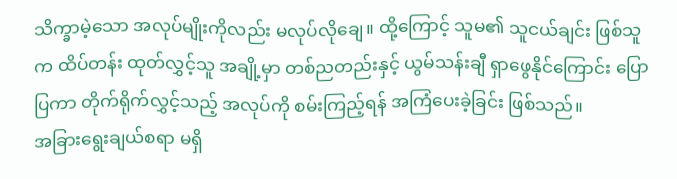သိက္ခာမဲ့သော အလုပ်မျိုးကိုလည်း မလုပ်လိုချေ။ ထို့ကြောင့် သူမ၏ သူငယ်ချင်း ဖြစ်သူက ထိပ်တန်း ထုတ်လွှင့်သူ အချို့မှာ တစ်ညတည်းနှင့် ယွမ်သန်းချီ ရှာဖွေနိုင်ကြောင်း ပြောပြကာ တိုက်ရိုက်လွှင့်သည့် အလုပ်ကို စမ်းကြည့်ရန် အကြံပေးခဲ့ခြင်း ဖြစ်သည်။
အခြားရွေးချယ်စရာ မရှိ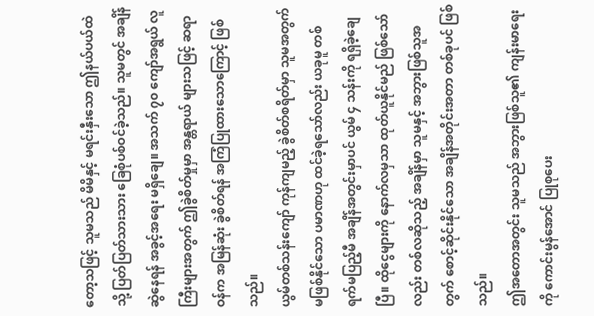တော့သဖြင့် သူမသည် မိမိနှင့် မရင်းနှီးသော ဤနယ်ပယ်ထဲသို့ ပြတ်ပြတ်သားသား ခြေစုံပစ်ဝင်ခဲ့သည်။ သူမတွင် အချိန်ဆွဲနေရန် အခွင့်အရေး မရှိချေ။ အသက် ၇၀ ကျော်အရွယ် လူကြီးများအတွက် ဤခွဲစိတ်မှုမှာ အန္တရာယ် များသဖြင့် ဆရာဝန်က အမြန်ဆုံး ခွဲစိတ်ရန် အကြံပြုထားသောကြောင့် ဖြစ်သည်။
ယွမ်တစ်သန်းကျော် ကုန်ကျမည့် ခွဲစိတ်စရိတ်မှာ သူမအတွက် မဖြစ်နိုင်သော ပမာဏဟု ထင်ခဲ့ရသော်လည်း ယခုမူ တစ်ရက်မပြည့်မီ အချိန်အတွင်းမှာပင် ယွမ် ၄ သန်းကို ရရှိခဲ့ချေပြီ။ ထိုငွေများကို နောက်လမှသာ ထုတ်ယူနိုင်မည် ဖြစ်သော်လည်း တစ်လဆိုသည့် အချိန်မှာ သူမနှင့် အဘွားဖြစ်သူအတွက် စောင့်ဆိုင်းနိုင်သော အချိန်အတိုင်းအတာ တစ်ခုပင် ဖြစ်သည်။
ဤအတောအတွင်း သူမသည် အဘွားဖြစ်သူ၏ ကျန်းမာရေးကို ကောင်းမွန်အောင် ပြုစုပေး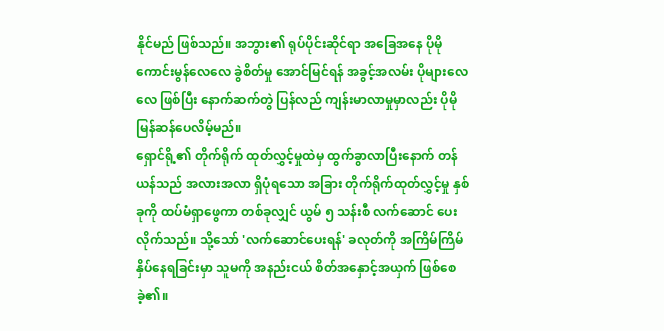နိုင်မည် ဖြစ်သည်။ အဘွား၏ ရုပ်ပိုင်းဆိုင်ရာ အခြေအနေ ပိုမို ကောင်းမွန်လေလေ ခွဲစိတ်မှု အောင်မြင်ရန် အခွင့်အလမ်း ပိုများလေလေ ဖြစ်ပြီး နောက်ဆက်တွဲ ပြန်လည် ကျန်းမာလာမှုမှာလည်း ပိုမို မြန်ဆန်ပေလိမ့်မည်။
ရှောင်ရို့၏ တိုက်ရိုက် ထုတ်လွှင့်မှုထဲမှ ထွက်ခွာလာပြီးနောက် တန်ယန်သည် အလားအလာ ရှိပုံရသော အခြား တိုက်ရိုက်ထုတ်လွှင့်မှု နှစ်ခုကို ထပ်မံရှာဖွေကာ တစ်ခုလျှင် ယွမ် ၅ သန်းစီ လက်ဆောင် ပေးလိုက်သည်။ သို့သော် 'လက်ဆောင်ပေးရန်' ခလုတ်ကို အကြိမ်ကြိမ် နှိပ်နေရခြင်းမှာ သူမကို အနည်းငယ် စိတ်အနှောင့်အယှက် ဖြစ်စေခဲ့၏။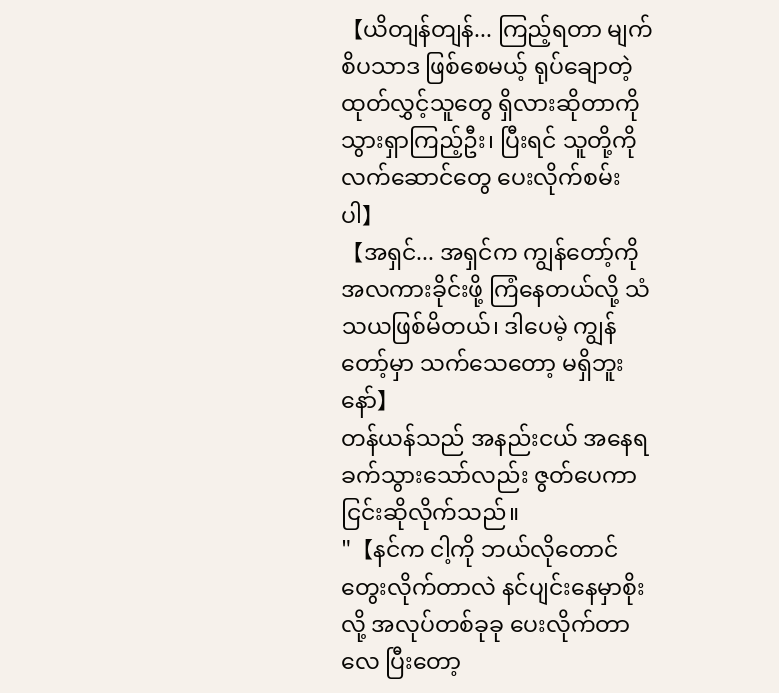【ယိတျန်တျန်... ကြည့်ရတာ မျက်စိပသာဒ ဖြစ်စေမယ့် ရုပ်ချောတဲ့ ထုတ်လွှင့်သူတွေ ရှိလားဆိုတာကို သွားရှာကြည့်ဦး၊ ပြီးရင် သူတို့ကို လက်ဆောင်တွေ ပေးလိုက်စမ်းပါ】
【အရှင်... အရှင်က ကျွန်တော့်ကို အလကားခိုင်းဖို့ ကြံနေတယ်လို့ သံသယဖြစ်မိတယ်၊ ဒါပေမဲ့ ကျွန်တော့်မှာ သက်သေတော့ မရှိဘူးနော်】
တန်ယန်သည် အနည်းငယ် အနေရ ခက်သွားသော်လည်း ဇွတ်ပေကာ ငြင်းဆိုလိုက်သည်။
"【နင်က ငါ့ကို ဘယ်လိုတောင် တွေးလိုက်တာလဲ နင်ပျင်းနေမှာစိုးလို့ အလုပ်တစ်ခုခု ပေးလိုက်တာလေ ပြီးတော့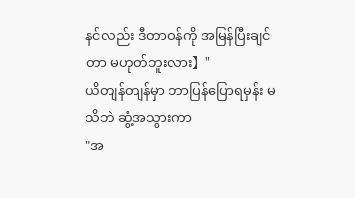နင်လည်း ဒီတာဝန်ကို အမြန်ပြီးချင်တာ မဟုတ်ဘူးလား】"
ယိတျန်တျန်မှာ ဘာပြန်ပြောရမှန်း မသိဘဲ ဆွံ့အသွားကာ
"အ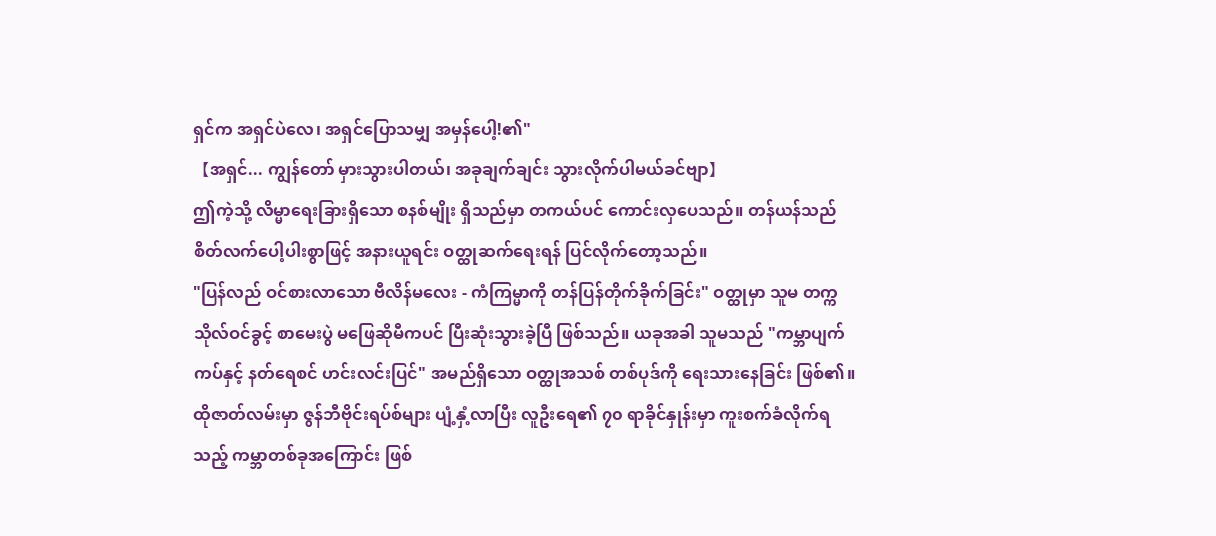ရှင်က အရှင်ပဲလေ၊ အရှင်ပြောသမျှ အမှန်ပေါ့!၏"
【အရှင်... ကျွန်တော် မှားသွားပါတယ်၊ အခုချက်ချင်း သွားလိုက်ပါမယ်ခင်ဗျာ】
ဤကဲ့သို့ လိမ္မာရေးခြားရှိသော စနစ်မျိုး ရှိသည်မှာ တကယ်ပင် ကောင်းလှပေသည်။ တန်ယန်သည် စိတ်လက်ပေါ့ပါးစွာဖြင့် အနားယူရင်း ဝတ္ထုဆက်ရေးရန် ပြင်လိုက်တော့သည်။
"ပြန်လည် ဝင်စားလာသော ဗီလိန်မလေး - ကံကြမ္မာကို တန်ပြန်တိုက်ခိုက်ခြင်း" ဝတ္ထုမှာ သူမ တက္ကသိုလ်ဝင်ခွင့် စာမေးပွဲ မဖြေဆိုမီကပင် ပြီးဆုံးသွားခဲ့ပြီ ဖြစ်သည်။ ယခုအခါ သူမသည် "ကမ္ဘာပျက်ကပ်နှင့် နတ်ရေစင် ဟင်းလင်းပြင်" အမည်ရှိသော ဝတ္ထုအသစ် တစ်ပုဒ်ကို ရေးသားနေခြင်း ဖြစ်၏။
ထိုဇာတ်လမ်းမှာ ဇွန်ဘီဗိုင်းရပ်စ်များ ပျံ့နှံ့လာပြီး လူဦးရေ၏ ၇၀ ရာခိုင်နှုန်းမှာ ကူးစက်ခံလိုက်ရသည့် ကမ္ဘာတစ်ခုအကြောင်း ဖြစ်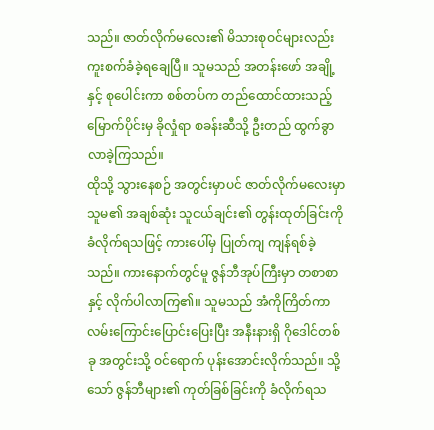သည်။ ဇာတ်လိုက်မလေး၏ မိသားစုဝင်များလည်း ကူးစက်ခံခဲ့ရချေပြီ။ သူမသည် အတန်းဖော် အချို့နှင့် စုပေါင်းကာ စစ်တပ်က တည်ထောင်ထားသည့် မြောက်ပိုင်းမှ ခိုလှုံရာ စခန်းဆီသို့ ဦးတည် ထွက်ခွာလာခဲ့ကြသည်။
ထိုသို့ သွားနေစဉ် အတွင်းမှာပင် ဇာတ်လိုက်မလေးမှာ သူမ၏ အချစ်ဆုံး သူငယ်ချင်း၏ တွန်းထုတ်ခြင်းကို ခံလိုက်ရသဖြင့် ကားပေါ်မှ ပြုတ်ကျ ကျန်ရစ်ခဲ့သည်။ ကားနောက်တွင်မူ ဇွန်ဘီအုပ်ကြီးမှာ တစာစာနှင့် လိုက်ပါလာကြ၏။ သူမသည် အံကိုကြိတ်ကာ လမ်းကြောင်းပြောင်းပြေးပြီး အနီးနားရှိ ဂိုဒေါင်တစ်ခု အတွင်းသို့ ဝင်ရောက် ပုန်းအောင်းလိုက်သည်။ သို့သော် ဇွန်ဘီများ၏ ကုတ်ခြစ်ခြင်းကို ခံလိုက်ရသ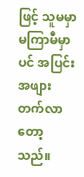ဖြင့် သူမမှာ မကြာမီမှာပင် အပြင်းအဖျား တက်လာတော့သည်။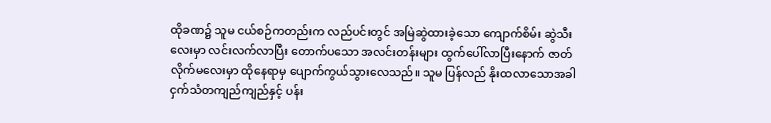ထိုခဏ၌ သူမ ငယ်စဉ်ကတည်းက လည်ပင်းတွင် အမြဲဆွဲထားခဲ့သော ကျောက်စိမ်း ဆွဲသီးလေးမှာ လင်းလက်လာပြီး တောက်ပသော အလင်းတန်းများ ထွက်ပေါ်လာပြီးနောက် ဇာတ်လိုက်မလေးမှာ ထိုနေရာမှ ပျောက်ကွယ်သွားလေသည်။ သူမ ပြန်လည် နိုးထလာသောအခါ ငှက်သံတကျည်ကျည်နှင့် ပန်း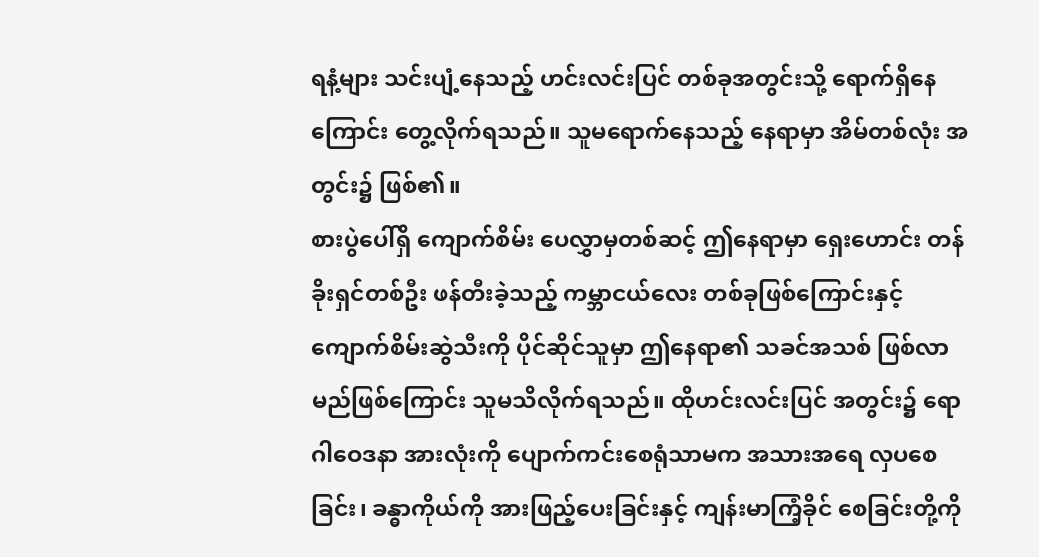ရနံ့များ သင်းပျံ့နေသည့် ဟင်းလင်းပြင် တစ်ခုအတွင်းသို့ ရောက်ရှိနေကြောင်း တွေ့လိုက်ရသည်။ သူမရောက်နေသည့် နေရာမှာ အိမ်တစ်လုံး အတွင်း၌ ဖြစ်၏။
စားပွဲပေါ်ရှိ ကျောက်စိမ်း ပေလွှာမှတစ်ဆင့် ဤနေရာမှာ ရှေးဟောင်း တန်ခိုးရှင်တစ်ဦး ဖန်တီးခဲ့သည့် ကမ္ဘာငယ်လေး တစ်ခုဖြစ်ကြောင်းနှင့် ကျောက်စိမ်းဆွဲသီးကို ပိုင်ဆိုင်သူမှာ ဤနေရာ၏ သခင်အသစ် ဖြစ်လာမည်ဖြစ်ကြောင်း သူမသိလိုက်ရသည်။ ထိုဟင်းလင်းပြင် အတွင်း၌ ရောဂါဝေဒနာ အားလုံးကို ပျောက်ကင်းစေရုံသာမက အသားအရေ လှပစေခြင်း၊ ခန္ဓာကိုယ်ကို အားဖြည့်ပေးခြင်းနှင့် ကျန်းမာကြံ့ခိုင် စေခြင်းတို့ကို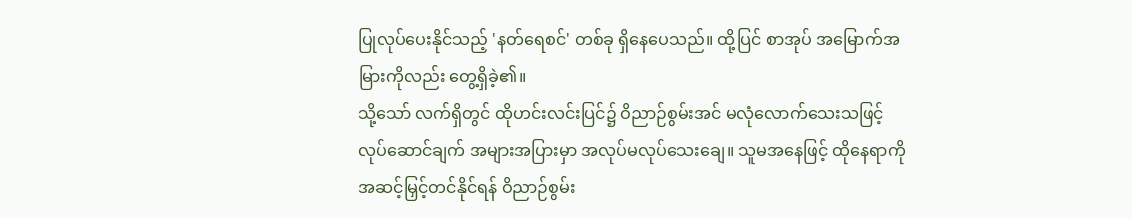ပြုလုပ်ပေးနိုင်သည့် 'နတ်ရေစင်' တစ်ခု ရှိနေပေသည်။ ထို့ပြင် စာအုပ် အမြောက်အမြားကိုလည်း တွေ့ရှိခဲ့၏။
သို့သော် လက်ရှိတွင် ထိုဟင်းလင်းပြင်၌ ဝိညာဉ်စွမ်းအင် မလုံလောက်သေးသဖြင့် လုပ်ဆောင်ချက် အများအပြားမှာ အလုပ်မလုပ်သေးချေ။ သူမအနေဖြင့် ထိုနေရာကို အဆင့်မြှင့်တင်နိုင်ရန် ဝိညာဉ်စွမ်း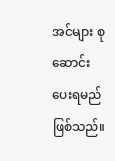အင်များ စုဆောင်းပေးရမည် ဖြစ်သည်။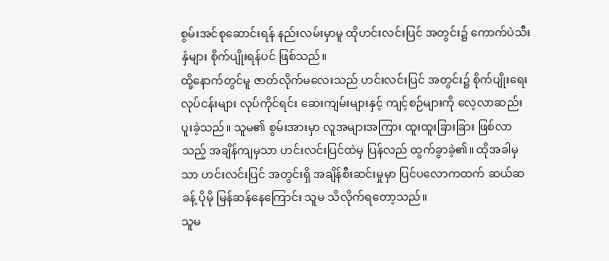စွမ်းအင်စုဆောင်းရန် နည်းလမ်းမှာမူ ထိုဟင်းလင်းပြင် အတွင်း၌ ကောက်ပဲသီးနှံများ စိုက်ပျိုးရန်ပင် ဖြစ်သည်။
ထို့နောက်တွင်မူ ဇာတ်လိုက်မလေးသည် ဟင်းလင်းပြင် အတွင်း၌ စိုက်ပျိုးရေး လုပ်ငန်းများ လုပ်ကိုင်ရင်း ဆေးကျမ်းများနှင့် ကျင့်စဉ်များကို လေ့လာဆည်းပူးခဲ့သည်။ သူမ၏ စွမ်းအားမှာ လူအများအကြား ထူးထူးခြားခြား ဖြစ်လာသည့် အချိန်ကျမှသာ ဟင်းလင်းပြင်ထဲမှ ပြန်လည် ထွက်ခွာခဲ့၏။ ထိုအခါမှသာ ဟင်းလင်းပြင် အတွင်းရှိ အချိန်စီးဆင်းမှုမှာ ပြင်ပလောကထက် ဆယ်ဆခန့် ပိုမို မြန်ဆန်နေကြောင်း သူမ သိလိုက်ရတော့သည်။
သူမ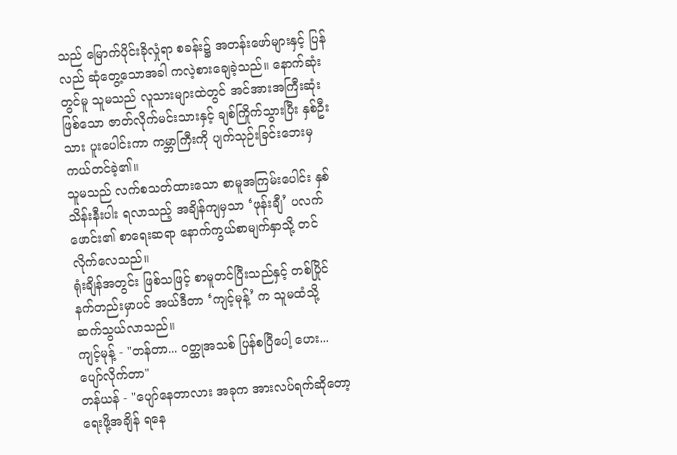သည် မြောက်ပိုင်းခိုလှုံရာ စခန်း၌ အတန်းဖော်များနှင့် ပြန်လည် ဆုံတွေ့သောအခါ ကလဲ့စားချေခဲ့သည်။ နောက်ဆုံးတွင်မူ သူမသည် လူသားများထဲတွင် အင်အားအကြီးဆုံးဖြစ်သော ဇာတ်လိုက်မင်းသားနှင့် ချစ်ကြိုက်သွားပြီး နှစ်ဦးသား ပူးပေါင်းကာ ကမ္ဘာကြီးကို ပျက်သုဉ်းခြင်းဘေးမှ ကယ်တင်ခဲ့၏။
သူမသည် လက်စသတ်ထားသော စာမူအကြမ်းပေါင်း နှစ်သိန်းနီးပါး ရလာသည့် အချိန်ကျမှသာ ‘ဖုန်းချီ’ ပလက်ဖောင်း၏ စာရေးဆရာ နောက်ကွယ်စာမျက်နှာသို့ တင်လိုက်လေသည်။
ရုံးချိန်အတွင်း ဖြစ်သဖြင့် စာမူတင်ပြီးသည်နှင့် တစ်ပြိုင်နက်တည်းမှာပင် အယ်ဒီတာ ‘ကျင့်မုန့်’ က သူမထံသို့ ဆက်သွယ်လာသည်။
ကျင့်မုန့် - "တန်တာ... ဝတ္ထုအသစ် ပြန်စပြီပေါ့ ဟေး... ပျော်လိုက်တာ"
တန်ယန် - "ပျော်နေတာလား အခုက အားလပ်ရက်ဆိုတော့ ရေးဖို့အချိန် ရနေ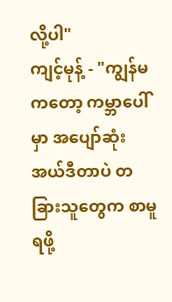လို့ပါ"
ကျင့်မုန့် - "ကျွန်မကတော့ ကမ္ဘာပေါ်မှာ အပျော်ဆုံး အယ်ဒီတာပဲ တခြားသူတွေက စာမူရဖို့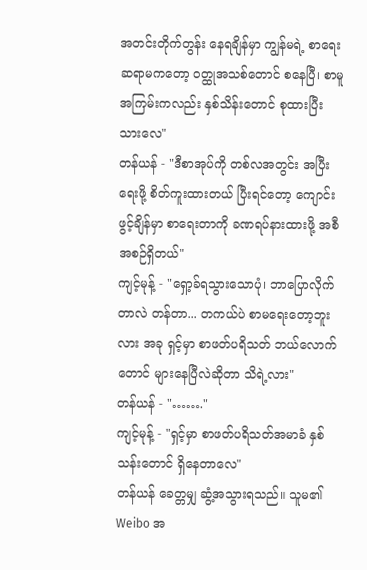အတင်းတိုက်တွန်း နေရချိန်မှာ ကျွန်မရဲ့ စာရေးဆရာမကတော့ ဝတ္ထုအသစ်တောင် စနေပြီ၊ စာမူအကြမ်းကလည်း နှစ်သိန်းတောင် စုထားပြီးသားလေ"
တန်ယန် - "ဒီစာအုပ်ကို တစ်လအတွင်း အပြီးရေးဖို့ စိတ်ကူးထားတယ် ပြီးရင်တော့ ကျောင်းဖွင့်ချိန်မှာ စာရေးတာကို ခဏရပ်နားထားဖို့ အစီအစဉ်ရှိတယ်"
ကျင့်မုန့် - "ရှော့ခ်ရသွားသောပုံ၊ ဘာပြောလိုက်တာလဲ တန်တာ... တကယ်ပဲ စာမရေးတော့ဘူးလား အခု ရှင့်မှာ စာဖတ်ပရိသတ် ဘယ်လောက်တောင် များနေပြီလဲဆိုတာ သိရဲ့လား"
တန်ယန် - "……."
ကျင့်မုန့် - "ရှင့်မှာ စာဖတ်ပရိသတ်အမာခံ နှစ်သန်းတောင် ရှိနေတာလေ"
တန်ယန် ခေတ္တမျှ ဆွံ့အသွားရသည်။ သူမ၏ Weibo အ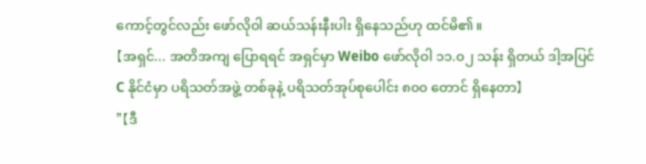ကောင့်တွင်လည်း ဖော်လိုဝါ ဆယ်သန်းနီးပါး ရှိနေသည်ဟု ထင်မိ၏။
【အရှင်... အတိအကျ ပြောရရင် အရှင်မှာ Weibo ဖော်လိုဝါ ၁၁.၀၂ သန်း ရှိတယ် ဒါ့အပြင် C နိုင်ငံမှာ ပရိသတ်အဖွဲ့ တစ်ခုနဲ့ ပရိသတ်အုပ်စုပေါင်း ၈၀၀ တောင် ရှိနေတာ】
"【ဒီ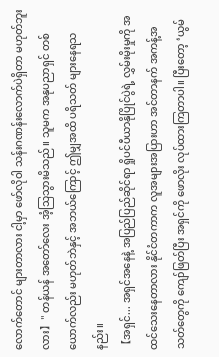လောက်တောင် များတာလား ငါ့မှာ ဖော်လိုဝါ သန်းဂဏန်းလောက်ပဲရှိတာ မဟုတ်ဘူးလား】" တန်ယန် အတော်လေး အံ့သြသွားမိသည်။ သူမက အနုပညာရှင် တစ်ယောက်လည်း မဟုတ်ဘဲနှင့် အဘယ်ကြောင့် ဤမျှအထိ ပရိသတ် များနေရသနည်း။
【အရှင်... အရှင်အနေနဲ့ အပြည်ပြည်ဆိုင်ရာ ရှိုပင်ပီယာနိုပြိုင်ပွဲရဲ့ လွှမ်းမိုးမှုကို အထင်သေးနေတာလား နိုင်ငံတကာက လူအများအပြားဟာ အင်တာနက် အကန့်အသတ်တွေကို ကျော်ဖြတ်ပြီး အရှင်ကို ဖောလိုး လုပ်ထားကြတာပါ။ ပြီးတော့ ‘ယွမ်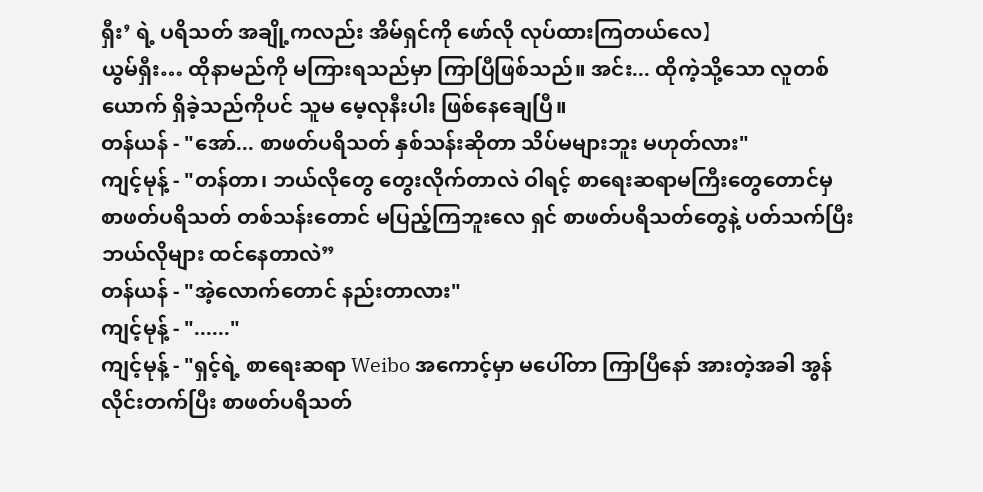ရှီး’ ရဲ့ ပရိသတ် အချို့ကလည်း အိမ်ရှင်ကို ဖော်လို လုပ်ထားကြတယ်လေ】
ယွမ်ရှီး… ထိုနာမည်ကို မကြားရသည်မှာ ကြာပြီဖြစ်သည်။ အင်း... ထိုကဲ့သို့သော လူတစ်ယောက် ရှိခဲ့သည်ကိုပင် သူမ မေ့လုနီးပါး ဖြစ်နေချေပြီ။
တန်ယန် - "အော်... စာဖတ်ပရိသတ် နှစ်သန်းဆိုတာ သိပ်မများဘူး မဟုတ်လား"
ကျင့်မုန့် - "တန်တာ၊ ဘယ်လိုတွေ တွေးလိုက်တာလဲ ဝါရင့် စာရေးဆရာမကြီးတွေတောင်မှ စာဖတ်ပရိသတ် တစ်သန်းတောင် မပြည့်ကြဘူးလေ ရှင် စာဖတ်ပရိသတ်တွေနဲ့ ပတ်သက်ပြီး ဘယ်လိုများ ထင်နေတာလဲ”
တန်ယန် - "အဲ့လောက်တောင် နည်းတာလား"
ကျင့်မုန့် - "......"
ကျင့်မုန့် - "ရှင့်ရဲ့ စာရေးဆရာ Weibo အကောင့်မှာ မပေါ်တာ ကြာပြီနော် အားတဲ့အခါ အွန်လိုင်းတက်ပြီး စာဖတ်ပရိသတ်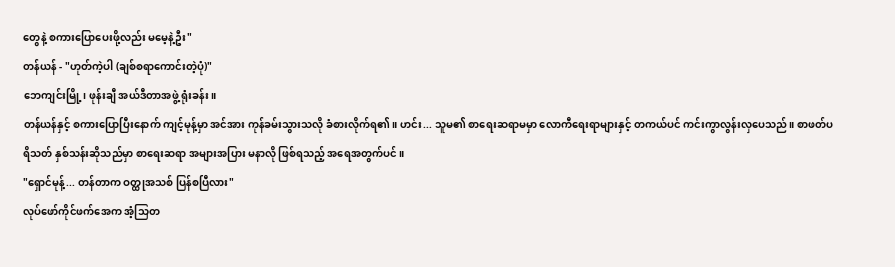တွေနဲ့ စကားပြောပေးဖို့လည်း မမေ့နဲ့ဦး"
တန်ယန် - "ဟုတ်ကဲ့ပါ (ချစ်စရာကောင်းတဲ့ပုံ)"
ဘေကျင်းမြို့၊ ဖုန်းချီ အယ်ဒီတာအဖွဲ့ ရုံးခန်း။
တန်ယန်နှင့် စကားပြောပြီးနောက် ကျင့်မုန့်မှာ အင်အား ကုန်ခမ်းသွားသလို ခံစားလိုက်ရ၏။ ဟင်း... သူမ၏ စာရေးဆရာမမှာ လောကီရေးရာများနှင့် တကယ်ပင် ကင်းကွာလွန်းလှပေသည်။ စာဖတ်ပရိသတ် နှစ်သန်းဆိုသည်မှာ စာရေးဆရာ အများအပြား မနာလို ဖြစ်ရသည့် အရေအတွက်ပင်။
"ရှောင်မုန့်... တန်တာက ဝတ္ထုအသစ် ပြန်စပြီလား"
လုပ်ဖော်ကိုင်ဖက်အေက အံ့သြတ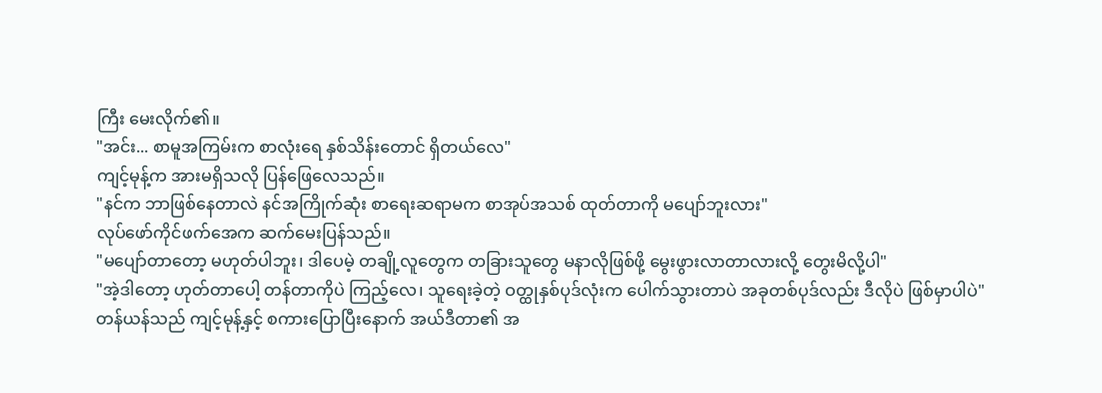ကြီး မေးလိုက်၏။
"အင်း... စာမူအကြမ်းက စာလုံးရေ နှစ်သိန်းတောင် ရှိတယ်လေ"
ကျင့်မုန့်က အားမရှိသလို ပြန်ဖြေလေသည်။
"နင်က ဘာဖြစ်နေတာလဲ နင်အကြိုက်ဆုံး စာရေးဆရာမက စာအုပ်အသစ် ထုတ်တာကို မပျော်ဘူးလား"
လုပ်ဖော်ကိုင်ဖက်အေက ဆက်မေးပြန်သည်။
"မပျော်တာတော့ မဟုတ်ပါဘူး၊ ဒါပေမဲ့ တချို့လူတွေက တခြားသူတွေ မနာလိုဖြစ်ဖို့ မွေးဖွားလာတာလားလို့ တွေးမိလို့ပါ"
"အဲ့ဒါတော့ ဟုတ်တာပေါ့ တန်တာကိုပဲ ကြည့်လေ၊ သူရေးခဲ့တဲ့ ဝတ္ထုနှစ်ပုဒ်လုံးက ပေါက်သွားတာပဲ အခုတစ်ပုဒ်လည်း ဒီလိုပဲ ဖြစ်မှာပါပဲ"
တန်ယန်သည် ကျင့်မုန့်နှင့် စကားပြောပြီးနောက် အယ်ဒီတာ၏ အ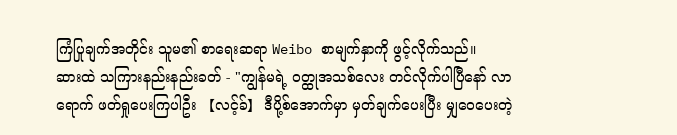ကြံပြုချက်အတိုင်း သူမ၏ စာရေးဆရာ Weibo စာမျက်နှာကို ဖွင့်လိုက်သည်။
ဆားထဲ သကြားနည်းနည်းခတ် - "ကျွန်မရဲ့ ဝတ္ထုအသစ်လေး တင်လိုက်ပါပြီနော် လာရောက် ဖတ်ရှုပေးကြပါဦး 【လင့်ခ်】 ဒီပို့စ်အောက်မှာ မှတ်ချက်ပေးပြီး မျှဝေပေးတဲ့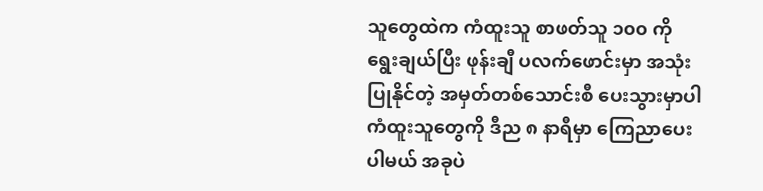သူတွေထဲက ကံထူးသူ စာဖတ်သူ ၁၀၀ ကို ရွေးချယ်ပြီး ဖုန်းချီ ပလက်ဖောင်းမှာ အသုံးပြုနိုင်တဲ့ အမှတ်တစ်သောင်းစီ ပေးသွားမှာပါ ကံထူးသူတွေကို ဒီည ၈ နာရီမှာ ကြေညာပေးပါမယ် အခုပဲ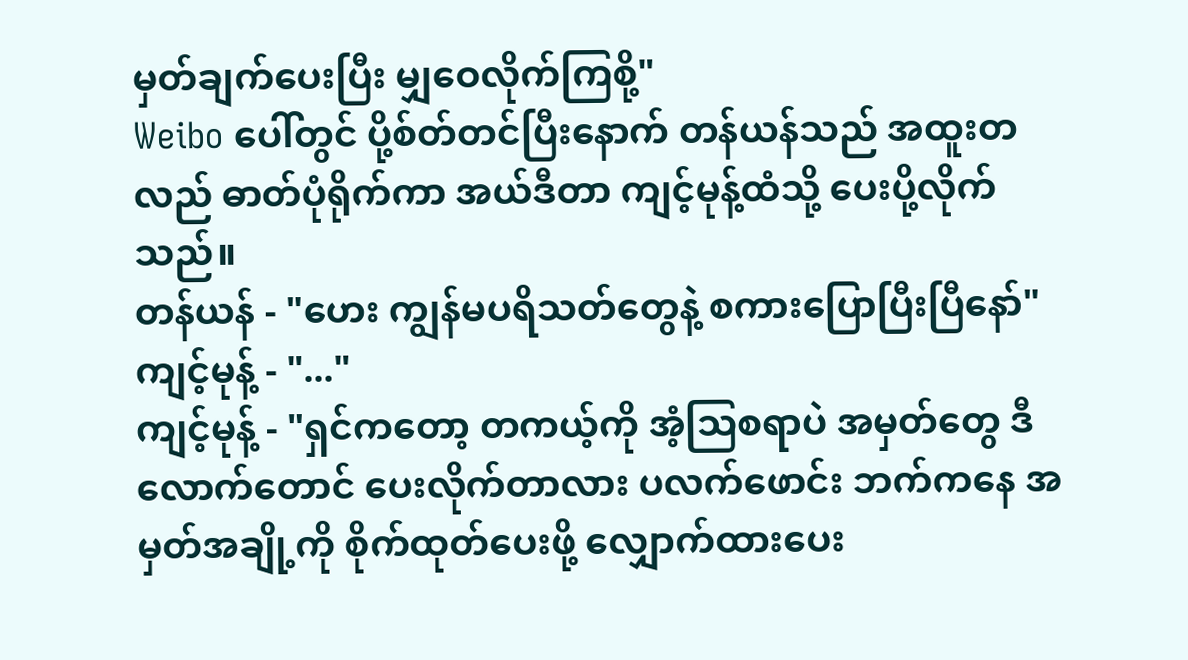မှတ်ချက်ပေးပြီး မျှဝေလိုက်ကြစို့"
Weibo ပေါ်တွင် ပို့စ်တ်တင်ပြီးနောက် တန်ယန်သည် အထူးတလည် ဓာတ်ပုံရိုက်ကာ အယ်ဒီတာ ကျင့်မုန့်ထံသို့ ပေးပို့လိုက်သည်။
တန်ယန် - "ဟေး ကျွန်မပရိသတ်တွေနဲ့ စကားပြောပြီးပြီနော်"
ကျင့်မုန့် - "..."
ကျင့်မုန့် - "ရှင်ကတော့ တကယ့်ကို အံ့သြစရာပဲ အမှတ်တွေ ဒီလောက်တောင် ပေးလိုက်တာလား ပလက်ဖောင်း ဘက်ကနေ အမှတ်အချို့ကို စိုက်ထုတ်ပေးဖို့ လျှောက်ထားပေး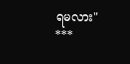ရမလား"
***